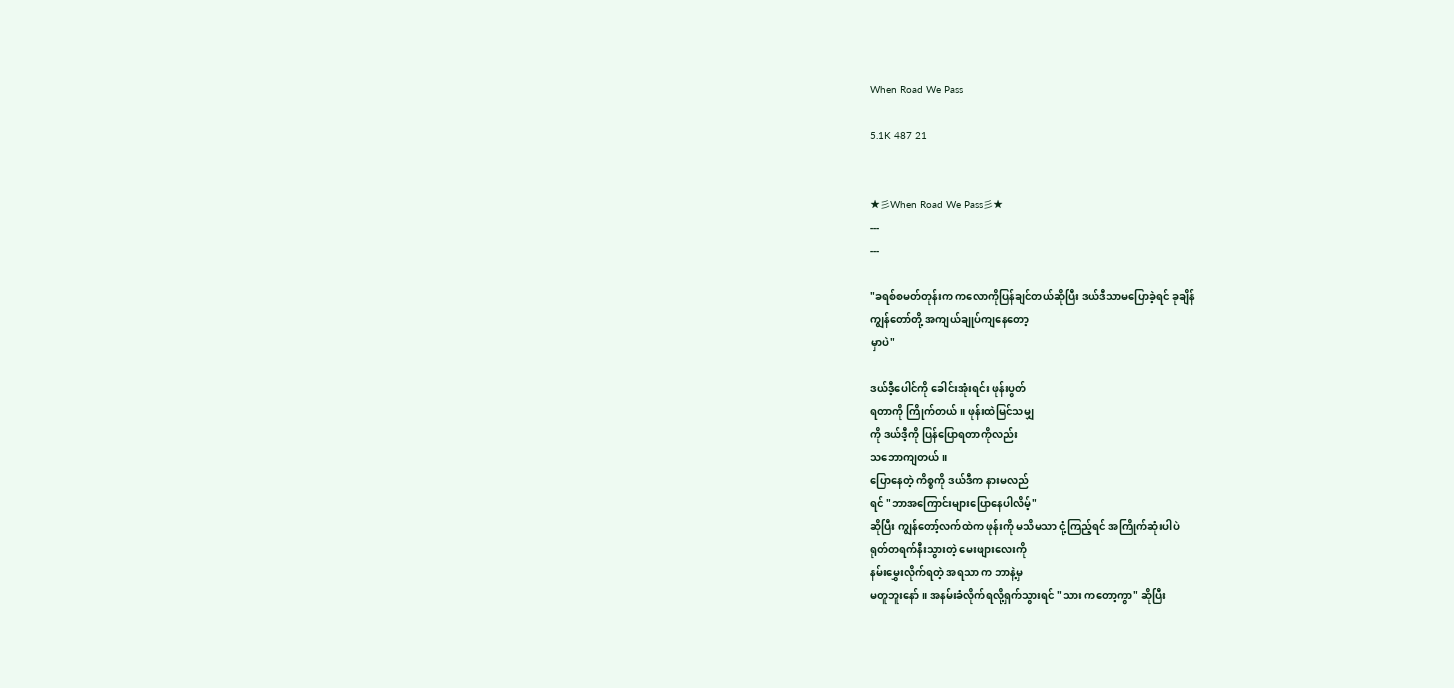When Road We Pass

5.1K 487 21


★彡When Road We Pass彡★
---
---

"ခရစ်စမတ်တုန်းက ကလောကိုပြန်ချင်တယ်ဆိုပြီး ဒယ်ဒီသာမပြောခဲ့ရင် ခုချိန်
ကျွန်တော်တို့ အကျယ်ချုပ်ကျနေတော့
မှာပဲ"

ဒယ်ဒီ့ပေါင်ကို ခေါင်းအုံးရင်း ဖုန်းပွတ်
ရတာကို ကြိုက်တယ်။ ဖုန်းထဲမြင်သမျှ
ကို ဒယ်ဒီ့ကို ပြန်ပြောရတာကိုလည်း
သဘောကျတယ်။
ပြောနေတဲ့ ကိစ္စကို ဒယ်ဒီက နားမလည်
ရင် "ဘာအကြောင်းများပြောနေပါလိမ့်"
ဆိုပြီး ကျွန်တော့်လက်ထဲက ဖုန်းကို မသိမသာ ငုံ့ကြည့်ရင် အကြိုက်ဆုံးပါပဲ
ရုတ်တရက်နီးသွားတဲ့ မေးဖျားလေးကို
နမ်းမွှေးလိုက်ရတဲ့ အရသာ က ဘာနဲ့မှ
မတူဘူးနော်။ အနမ်းခံလိုက်ရလို့ရှက်သွားရင် "သား ကတော့ကွာ" ဆိုပြီး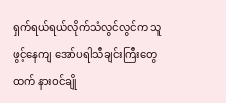ရှက်ရယ်ရယ်လိုက်သံလွင်လွင်က သူ
ဖွင့်နေကျ အော်ပရါသီချင်းကြီးတွေ
ထက် နားဝင်ချို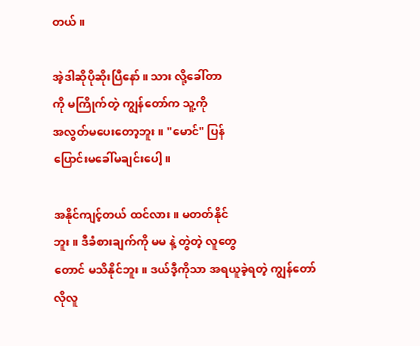တယ်။

အဲ့ဒါဆိုပိုဆိုးပြီနော်။ သား လို့ခေါ်တာ
ကို မကြိုက်တဲ့ ကျွန်တော်က သူ့ကို
အလွတ်မပေးတော့ဘူး။ "မောင်" ပြန်
ပြောင်းမခေါ်မချင်းပေါ့။

အနိုင်ကျင့်တယ် ထင်လား။ မတတ်နိုင်
ဘူး။ ဒီခံစားချက်ကို မမ နဲ့ တွဲတဲ့ လူတွေ
တောင် မသိနိုင်ဘူး။ ဒယ်ဒီ့ကိုသာ အရယူခဲ့ရတဲ့ ကျွန်တော်လိုလူ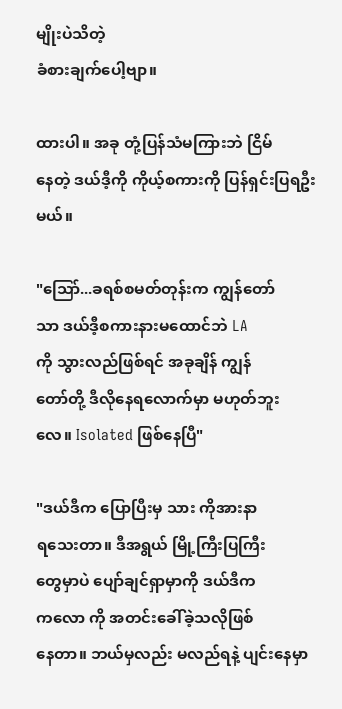မျိုးပဲသိတဲ့
ခံစားချက်ပေါ့ဗျာ။

ထားပါ။ အခု တုံ့ပြန်သံမကြားဘဲ ငြိမ်
နေတဲ့ ဒယ်ဒီ့ကို ကိုယ့်စကားကို ပြန်ရှင်းပြရဦးမယ်။

"သြော်...ခရစ်စမတ်တုန်းက ကျွန်တော်
သာ ဒယ်ဒီ့စကားနားမထောင်ဘဲ LA
ကို သွားလည်ဖြစ်ရင် အခုချိန် ကျွန်
တော်တို့ ဒီလိုနေရလောက်မှာ မဟုတ်ဘူး
လေ။ Isolated ဖြစ်နေပြီ"

"ဒယ်ဒီက ပြောပြီးမှ သား ကိုအားနာ
ရသေးတာ။ ဒီအရွယ် မြို့ကြီးပြကြီး
တွေမှာပဲ ပျော်ချင်ရှာမှာကို ဒယ်ဒီက
ကလော ကို အတင်းခေါ်ခဲ့သလိုဖြစ်
နေတာ။ ဘယ်မှလည်း မလည်ရနဲ့ ပျင်းနေမှာ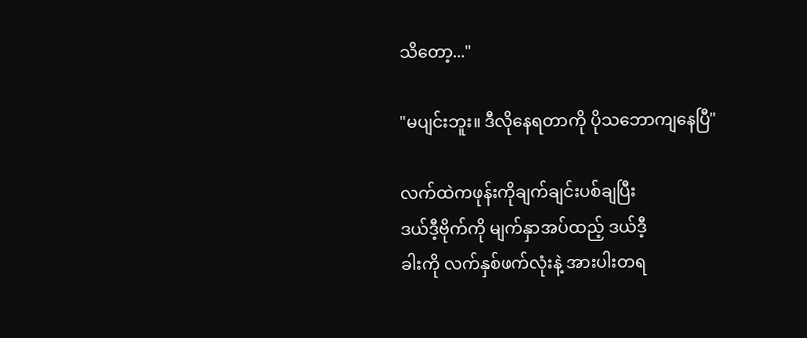သိတော့..."

"မပျင်းဘူး။ ဒီလိုနေရတာကို ပိုသဘောကျနေပြီ"

လက်ထဲကဖုန်းကိုချက်ချင်းပစ်ချပြီး
ဒယ်ဒီ့ဗိုက်ကို မျက်နှာအပ်ထည့် ဒယ်ဒီ့
ခါးကို လက်နှစ်ဖက်လုံးနဲ့ အားပါးတရ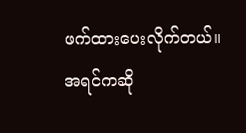ဖက်ထားပေးလိုက်တယ်။
အရင်ကဆို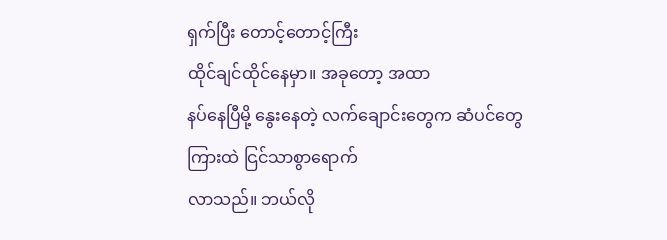ရှက်ပြီး တောင့်တောင့်ကြီး
ထိုင်ချင်ထိုင်နေမှာ။ အခုတော့ အထာ
နပ်နေပြီမို့ နွေးနေတဲ့ လက်ချောင်းတွေက ဆံပင်တွေကြားထဲ ငြင်သာစွာရောက်
လာသည်။ ဘယ်လို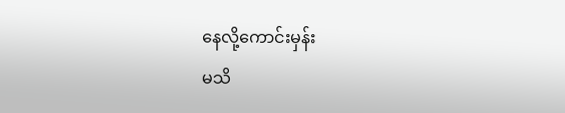နေလို့ကောင်းမှန်း
မသိ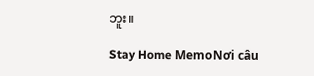ဘူး။

Stay Home MemoNơi câu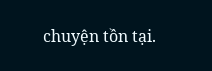chuyện tồn tại.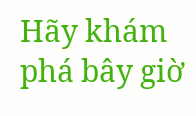Hãy khám phá bây giờ